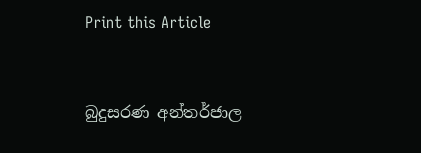Print this Article


බුදුසරණ අන්තර්ජාල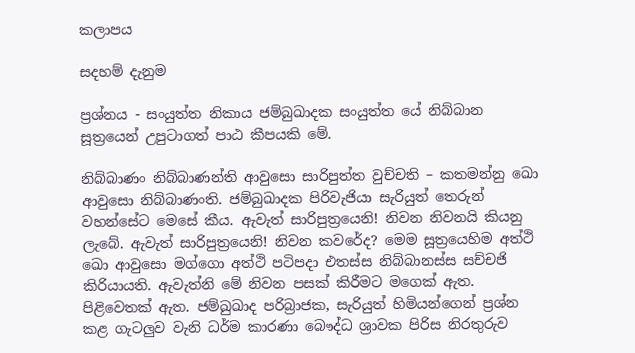කලාපය

සදහම් දැනුම

ප්‍රශ්නය - සංයුත්ත නිකාය ජම්බුඛාදක සංයුත්ත යේ නිබ්බාන සූත්‍රයෙන් උපුටාගත් පාඨ කීපයකි මේ.

නිබ්බාණං නිබ්බාණන්ති ආවුසො සාරිපුත්ත වුච්චති – කතමන්නු ඛො ආවුසො නිබ්බාණංති. ජම්බුඛාදක පිරිවැජියා සැරියුත් තෙරුන් වහන්සේට මෙසේ කීය. ඇවැත් සාරිපුත්‍රයෙනි! නිවන නිවනයි කියනු ලැබේ. ඇවැත් සාරිපුත්‍රයෙනි! නිවන කවරේද? මෙම සූත්‍රයෙහිම අත්ථි ඛො ආවුසො මග්ගො අත්ථි පටිපදා එතස්ස නිබ්බානස්ස සච්චජි කිරියායති. ඇවැත්නි මේ නිවන පසක් කිරීමට මගෙක් ඇත. පිළිවෙතක් ඇත. ජම්ඛුඛාද පරිබ්‍රාජක, සැරියුත් හිමියන්ගෙන් ප්‍රශ්න කළ ගැටලුව වැනි ධර්ම කාරණා බෞද්ධ ශ්‍රාවක පිරිස නිරතුරුව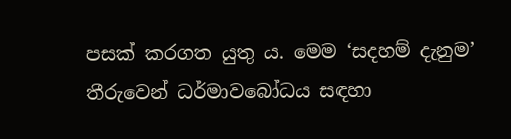පසක් කරගත යුතු ය. මෙම ‘සදහම් දැනුම’ තීරුවෙන් ධර්මාවබෝධය සඳහා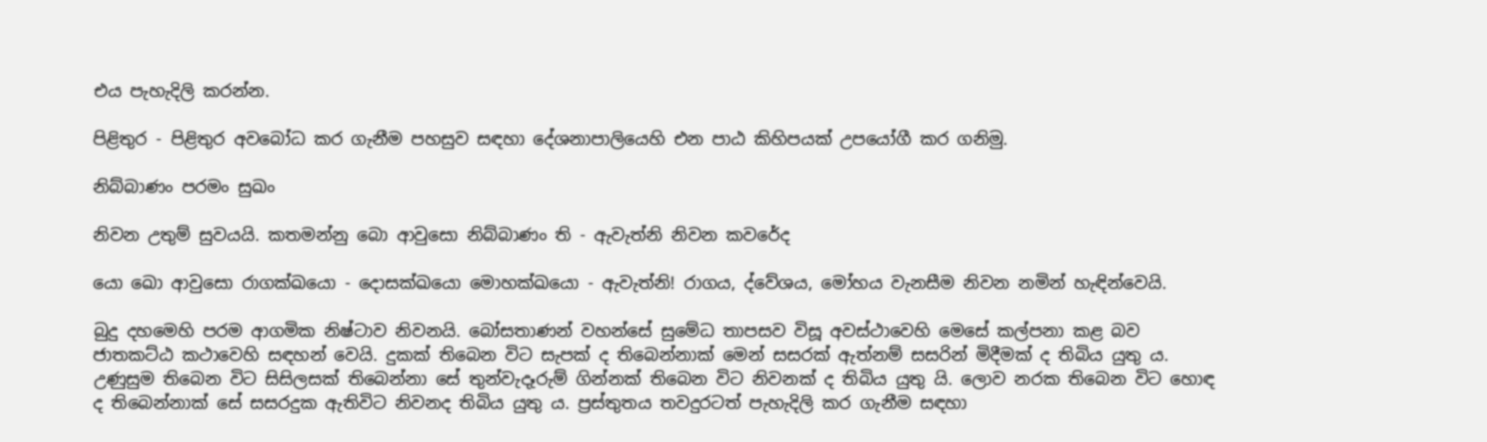එය පැහැදිලි කරන්න.

පිළිතුර - පිළිතුර අවබෝධ කර ගැනීම පහසුව සඳහා දේශනාපාලියෙහි එන පාඨ කිහිපයක් උපයෝගී කර ගනිමු.

නිබ්බාණං පරමං සුඛං

නිවන උතුම් සුවයයි. කතමන්නු බො ආවුසො නිබ්බාණං ති - ඇවැත්නි නිවන කවරේද

යො ඛො ආවුසො රාගක්ඛයො - දොසක්ඛයො මොහක්ඛයො - ඇවැත්නි! රාගය, ද්වේශය, මෝහය වැනසීම නිවන නමින් හැඳින්වෙයි.

බුදු දහමෙහි පරම ආගමික නිෂ්ටාව නිවනයි. බෝසතාණන් වහන්සේ සුමේධ තාපසව විසූ අවස්ථාවෙහි මෙසේ කල්පනා කළ බව ජාතකට්ඨ කථාවෙහි සඳහන් වෙයි. දුකක් තිබෙන විට සැපක් ද තිබෙන්නාක් මෙන් සසරක් ඇත්නම් සසරින් මිදීමක් ද තිබිය යුතු ය. උණුසුම තිබෙන විට සිසිලසක් තිබෙන්නා සේ තුන්වැදෑරුම් ගින්නක් තිබෙන විට නිවනක් ද තිබිය යුතු යි. ලොව නරක තිබෙන විට හොඳ ද තිබෙන්නාක් සේ සසරදුක ඇතිවිට නිවනද තිබිය යුතු ය. ප්‍රස්තුතය තවදුරටත් පැහැදිලි කර ගැනීම සඳහා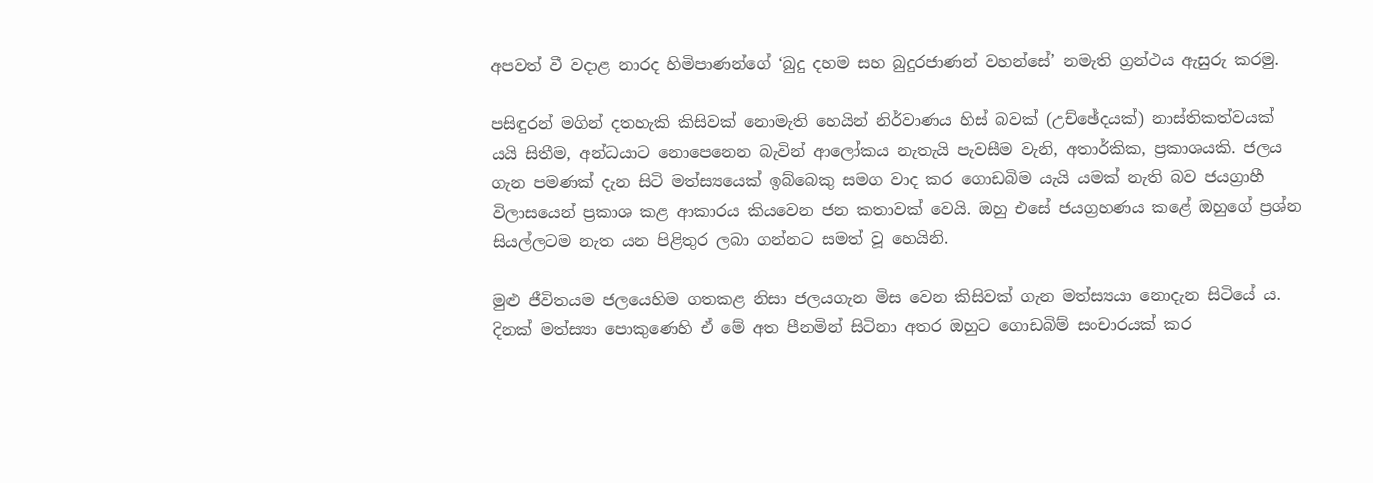අපවත් වී වදාළ නාරද හිමිපාණන්ගේ ‘බුදු දහම සහ බුදුරජාණන් වහන්සේ’ නමැති ග්‍රන්ථය ඇසුරු කරමු.

පසිඳුරන් මගින් දතහැකි කිසිවක් නොමැති හෙයින් නිර්වාණය හිස් බවක් (උච්ඡේදයක්) නාස්තිකත්වයක් යයි සිතීම, අන්ධයාට නොපෙනෙන බැවින් ආලෝකය නැතැයි පැවසීම වැනි, අතාර්කික, ප්‍රකාශයකි. ජලය ගැන පමණක් දැන සිටි මත්ස්‍යයෙක් ඉබ්බෙකු සමග වාද කර ගොඩබිම යැයි යමක් නැති බව ජයග්‍රාහී විලාසයෙන් ප්‍රකාශ කළ ආකාරය කියවෙන ජන කතාවක් වෙයි. ඔහු එසේ ජයග්‍රහණය කළේ ඔහුගේ ප්‍රශ්න සියල්ලටම නැත යන පිළිතුර ලබා ගන්නට සමත් වූ හෙයිනි.

මුළු ජීවිතයම ජලයෙහිම ගතකළ නිසා ජලයගැන මිස වෙන කිසිවක් ගැන මත්ස්‍යයා නොදැන සිටියේ ය. දිනක් මත්ස්‍යා පොකුණෙහි ඒ මේ අත පීනමින් සිටිනා අතර ඔහුට ගොඩබිම් සංචාරයක් කර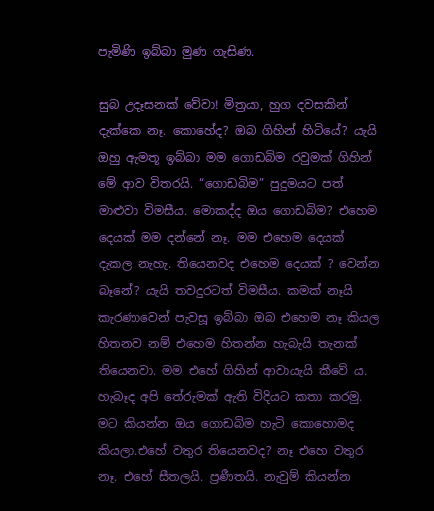පැමිණි ඉබ්බා මුණ ගැසිණ.

සුබ උදෑසනක් වේවා! මිත්‍රයා, හුග දවසකින් දැක්කෙ නෑ. කොහේද? ඔබ ගිහින් හිටියේ? යැයි ඔහු ඇමතූ ඉබ්බා මම ගොඩබිම රවුමක් ගිහින් මේ ආව විතරයි. “ගොඩබිම” පුදුමයට පත් මාළුවා විමසීය. මොකද්ද ඔය ගොඩබිම? එහෙම දෙයක් මම දන්නේ නෑ. මම එහෙම දෙයක් දැකල නැහැ. තියෙනවද එහෙම දෙයක් ? වෙන්න බෑනේ? යැයි තවදුරටත් විමසීය. කමක් නෑයි කැරණාවෙන් පැවසූ ඉබ්බා ඔබ එහෙම නෑ කියල හිතනව නම් එහෙම හිතන්න හැබැයි තැනක් තියෙනවා. මම එහේ ගිහින් ආවායැයි කීවේ ය. හැබෑද අපි තේරුමක් ඇති විදියට කතා කරමු. මට කියන්න ඔය ගොඩබිම හැටි කොහොමද කියලා.එහේ වතුර තියෙනවද? නෑ එහෙ වතුර නෑ. එහේ සීතලයි. ප්‍රණීතයි. නැවුම් කියන්න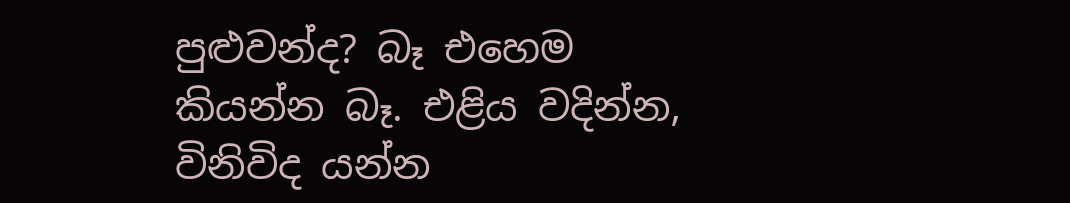පුළුවන්ද? බෑ එහෙම කියන්න බෑ. එළිය වදින්න, විනිවිද යන්න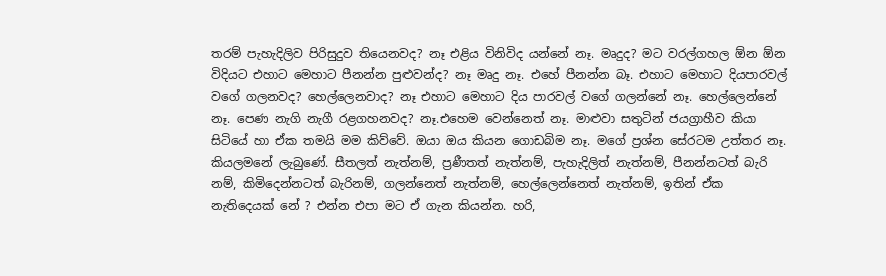තරම් පැහැදිලිව පිරිසුදුව තියෙනවද? නෑ එළිය විනිවිද යන්නේ නෑ. මෘදුද? මට වරල්ගහල ඕන ඕන විදියට එහාට මෙහාට පීනන්න පුළුවන්ද? නෑ මෘදු නෑ. එහේ පීනන්න බෑ. එහාට මෙහාට දියපාරවල් වගේ ගලනවද? හෙල්ලෙනවාද? නෑ එහාට මෙහාට දිය පාරවල් වගේ ගලන්නේ නෑ. හෙල්ලෙන්නේ නෑ. පෙණ නැගි නැගී රළගහනවද? නෑ.එහෙම වෙන්නෙත් නෑ. මාළුවා සතුටින් ජයග්‍රාහීව කියා සිටියේ හා ඒක තමයි මම කිව්වේ. ඔයා ඔය කියන ගොඩබිම නෑ. මගේ ප්‍රශ්න සේරටම උත්තර නෑ. කියලමනේ ලැබුණේ. සීතලත් නැත්නම්, ප්‍රණීතත් නැත්නම්, පැහැදිලිත් නැත්නම්, පීනන්නටත් බැරි නම්, කිමිදෙන්නටත් බැරිනම්, ගලන්නෙත් නැත්නම්, හෙල්ලෙන්නෙත් නැත්නම්, ඉතින් ඒක නැතිදෙයක් නේ ? එන්න එපා මට ඒ ගැන කියන්න. හරි,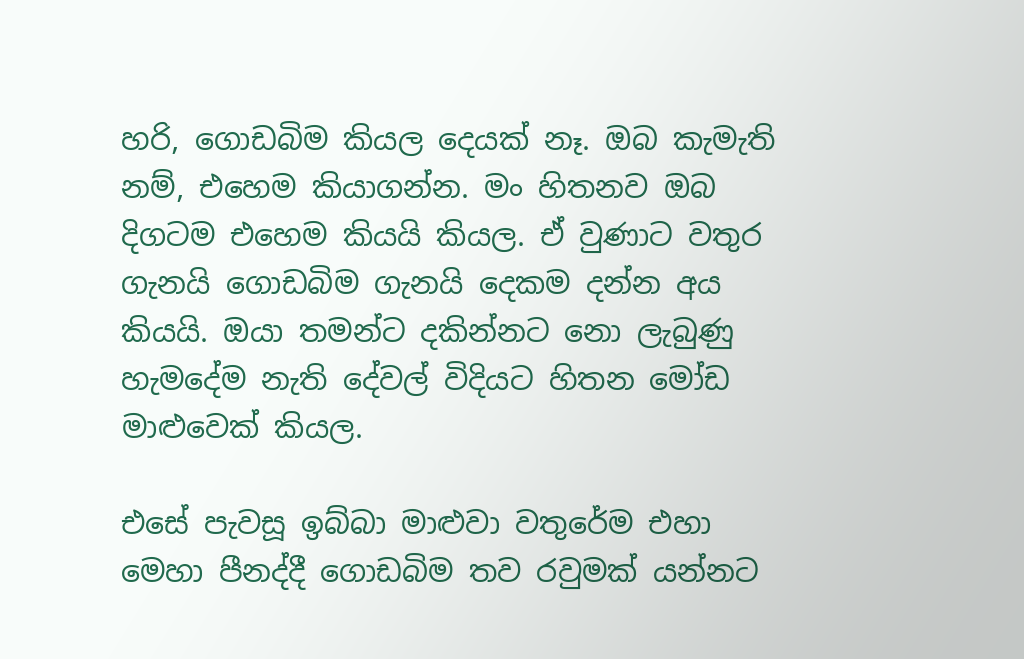හරි, ගොඩබිම කියල දෙයක් නෑ. ඔබ කැමැති නම්, එහෙම කියාගන්න. මං හිතනව ඔබ දිගටම එහෙම කියයි කියල. ඒ වුණාට වතුර ගැනයි ගොඩබිම ගැනයි දෙකම දන්න අය කියයි. ඔයා තමන්ට දකින්නට නො ලැබුණු හැමදේම නැති දේවල් විදියට හිතන මෝඩ මාළුවෙක් කියල.

එසේ පැවසූ ඉබ්බා මාළුවා වතුරේම එහා මෙහා පීනද්දී ගොඩබිම තව රවුමක් යන්නට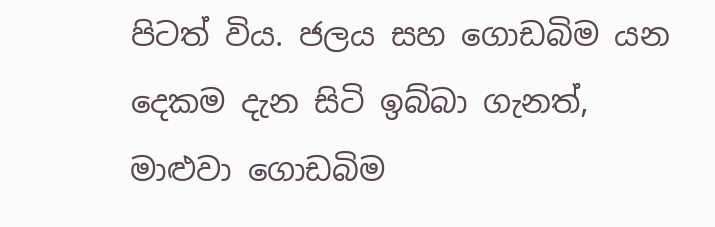පිටත් විය. ජලය සහ ගොඩබිම යන දෙකම දැන සිටි ඉබ්බා ගැනත්, මාළුවා ගොඩබිම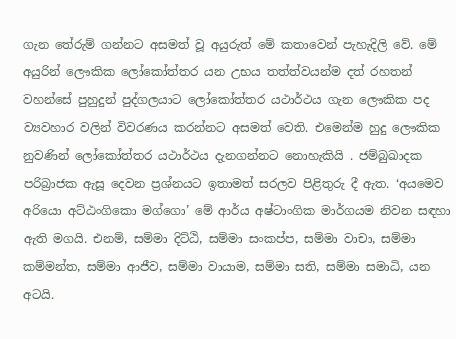ගැන තේරුම් ගන්නට අසමත් වූ අයුරුත් මේ කතාවෙන් පැහැදිලි වේ. මේ අයුරින් ලෞකික ලෝකෝත්තර යන උභය තත්ත්වයන්ම දත් රහතන් වහන්සේ පුහුදුන් පුද්ගලයාට ලෝකෝත්තර යථාර්ථය ගැන ලෞකික පද ව්‍යවහාර වලින් විවරණය කරන්නට අසමත් වෙති. එමෙන්ම හුදු ලෞකික නුවණින් ලෝකෝත්තර යථාර්ථය දැනගන්නට නොහැකියි . ජම්බුඛාදක පරිබ්‍රාජක ඇසූ දෙවන ප්‍රශ්නයට ඉතාමත් සරලව පිළිතුරු දී ඇත. ‘අයමෙව අරියො අට්ඨංගිකො මග්ගො’ මේ ආර්ය අෂ්ටාංගික මාර්ගයම නිවන සඳහා ඇති මගයි. එනම්, සම්මා දිට්ඨි, සම්මා සංකප්ප, සම්මා වාචා, සම්මා කම්මන්ත, සම්මා ආජීව, සම්මා වායාම, සම්මා සති, සම්මා සමාධි, යන අටයි.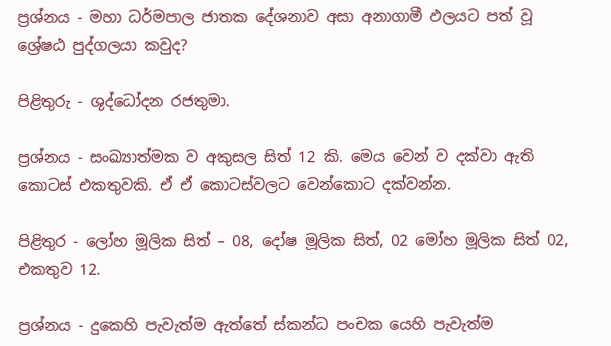ප්‍රශ්නය - මහා ධර්මපාල ජාතක දේශනාව අසා අනාගාමී ඵලයට පත් වූ ශ්‍රේෂඨ පුද්ගලයා කවුද?

පිළිතුරු - ශුද්ධෝදන රජතුමා.

ප්‍රශ්නය - සංඛ්‍යාත්මක ව අකුසල සිත් 12 කි. මෙය වෙන් ව දක්වා ඇති කොටස් එකතුවකි. ඒ ඒ කොටස්වලට වෙන්කොට දක්වන්න.

පිළිතුර - ලෝහ මූලික සිත් – 08, දෝෂ මූලික සිත්, 02 මෝහ මූලික සිත් 02, එකතුව 12.

ප්‍රශ්නය - දුකෙහි පැවැත්ම ඇත්තේ ස්කන්ධ පංචක යෙහි පැවැත්ම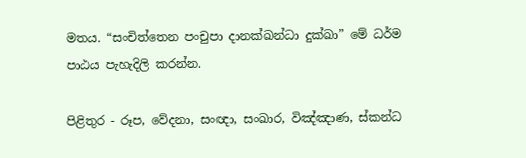මතය. “සංචිත්තෙන පංචුපා දානක්ඛන්ධා දුක්ඛා” මේ ධර්ම පාඨය පැහැදිලි කරන්න.

පිළිතුර - රූප, වේදනා, සංඥා, සංඛාර, විඤ්ඤාණ, ස්කන්ධ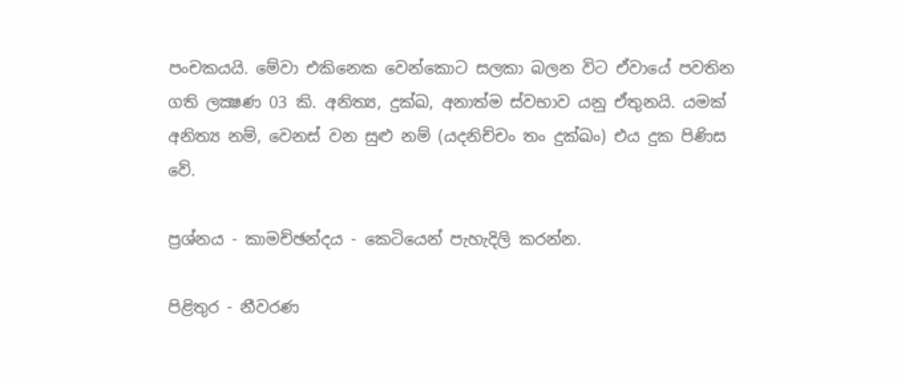පංචකයයි. මේවා එකිනෙක වෙන්කොට සලකා බලන විට ඒවායේ පවතින ගති ලක්‍ෂණ 03 කි. අනිත්‍ය, දුක්ඛ, අනාත්ම ස්වභාව යනු ඒතුනයි. යමක් අනිත්‍ය නම්, වෙනස් වන සුළු නම් (යදනිච්චං තං දුක්ඛං) එය දුක පිණිස වේ.

ප්‍රශ්නය - කාමච්ඡන්දය - කෙටියෙන් පැහැදිලි කරන්න.

පිළිතුර - නීවරණ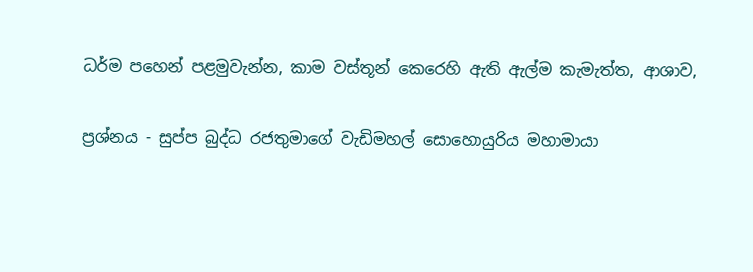ධර්ම පහෙන් පළමුවැන්න, කාම වස්තූන් කෙරෙහි ඇති ඇල්ම කැමැත්ත, ආශාව,

ප්‍රශ්නය - සුප්ප බුද්ධ රජතුමාගේ වැඩිමහල් සොහොයුරිය මහාමායා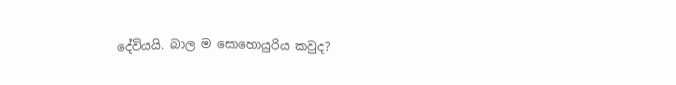දේවියයි. බාල ම සොහොයුරිය කවුද?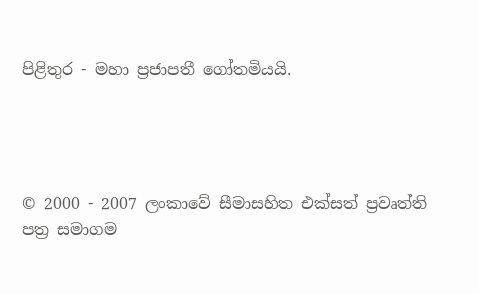පිළිතුර - මහා ප්‍රජාපතී ගෝතමියයි.




© 2000 - 2007 ලංකාවේ සීමාසහිත එක්සත් ප්‍රවෘත්ති පත්‍ර සමාගම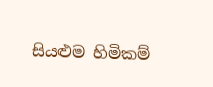සියළුම හිමිකම්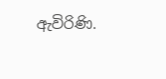ඇවිරිණි.